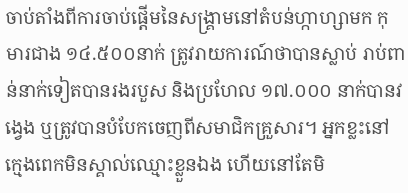ចាប់តាំងពីការចាប់ផ្តើមនៃសង្រ្គាមនៅតំបន់ហ្កាហ្សាមក កុមារជាង ១៤.៥០០នាក់ ត្រូវរាយការណ៍ថាបានស្លាប់ រាប់ពាន់នាក់ទៀតបានរងរបួស និងប្រហែល ១៧.០០០ នាក់បានវង្វេង ឬត្រូវបានបំបែកចេញពីសមាជិកគ្រួសារ។ អ្នកខ្លះនៅក្មេងពេកមិនស្គាល់ឈ្មោះខ្លួនឯង ហើយនៅតែមិ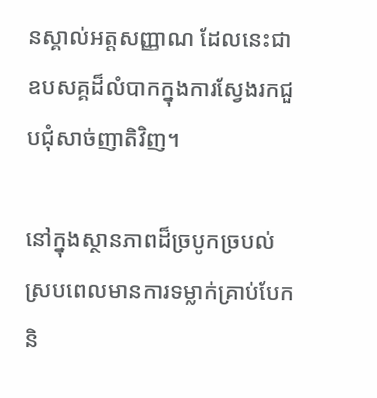នស្គាល់អត្តសញ្ញាណ ដែលនេះជាឧបសគ្គដ៏លំបាកក្នុងការស្វែងរកជួបជុំសាច់ញាតិវិញ។

នៅក្នុងស្ថានភាពដ៏ច្របូកច្របល់ស្របពេលមានការទម្លាក់គ្រាប់បែក និ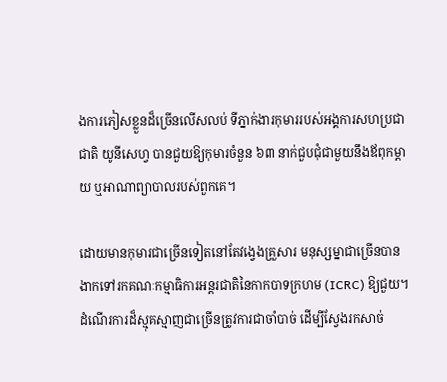ងការភៀសខ្លួនដ៏ច្រើនលើសលប់ ទីភ្នាក់ងារកុមាររបស់អង្គការសហប្រជាជាតិ យូនីសេហ្វ បានជួយឱ្យកុមារចំនួន ៦៣ នាក់ជួបជុំជាមួយនឹងឪពុកម្តាយ ឬអាណាព្យាបាលរបស់ពួកគេ។

ដោយមានកុមារជាច្រើនទៀតនៅតែវង្វេងគ្រួសារ មនុស្សម្នាជាច្រើនបានងាកទៅរកគណៈកម្មាធិការអន្តរជាតិនៃកាកបាទក្រហម (ICRC) ឱ្យជួយ។ ដំណើរការដ៏ស្មុគស្មាញជាច្រើនត្រូវការជាចាំបាច់ ដើម្បីស្វែងរកសាច់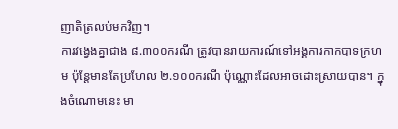ញាតិត្រលប់មកវិញ។
ការវង្វេងគ្នាជាង ៨.៣០០ករណី ត្រូវបានរាយការណ៍ទៅអង្គការកាកបាទក្រហម ប៉ុន្តែមានតែប្រហែល ២.១០០ករណី ប៉ុណ្ណោះដែលអាចដោះស្រាយបាន។ ក្នុងចំណោមនេះ មា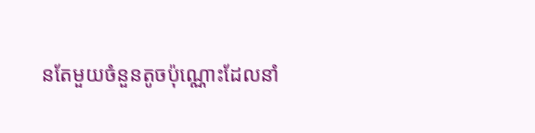នតែមួយចំនួនតូចប៉ុណ្ណោះដែលនាំ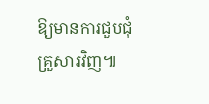ឱ្យមានការជួបជុំគ្រួសារវិញ៕